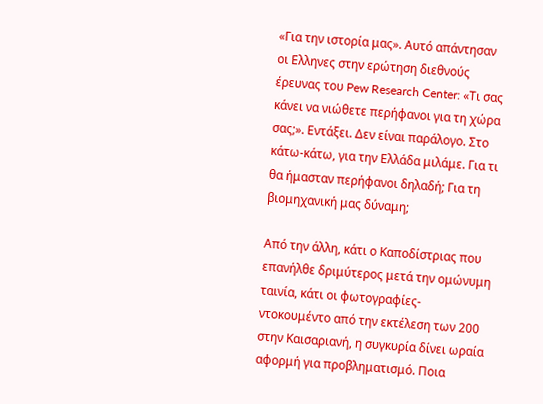«Για την ιστορία μας». Αυτό απάντησαν οι Ελληνες στην ερώτηση διεθνούς έρευνας του Pew Research Center: «Τι σας κάνει να νιώθετε περήφανοι για τη χώρα σας;». Εντάξει. Δεν είναι παράλογο. Στο κάτω-κάτω, για την Ελλάδα μιλάμε. Για τι θα ήμασταν περήφανοι δηλαδή; Για τη βιομηχανική μας δύναμη;

Από την άλλη, κάτι ο Καποδίστριας που επανήλθε δριμύτερος μετά την ομώνυμη ταινία, κάτι οι φωτογραφίες-ντοκουμέντο από την εκτέλεση των 200 στην Καισαριανή, η συγκυρία δίνει ωραία αφορμή για προβληματισμό. Ποια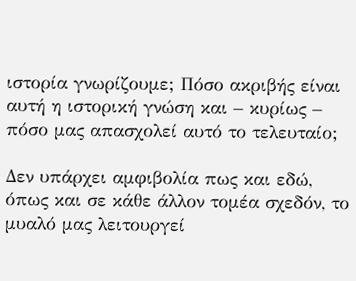ιστορία γνωρίζουμε; Πόσο ακριβής είναι αυτή η ιστορική γνώση και – κυρίως – πόσο μας απασχολεί αυτό το τελευταίο;

Δεν υπάρχει αμφιβολία πως και εδώ, όπως και σε κάθε άλλον τομέα σχεδόν, το μυαλό μας λειτουργεί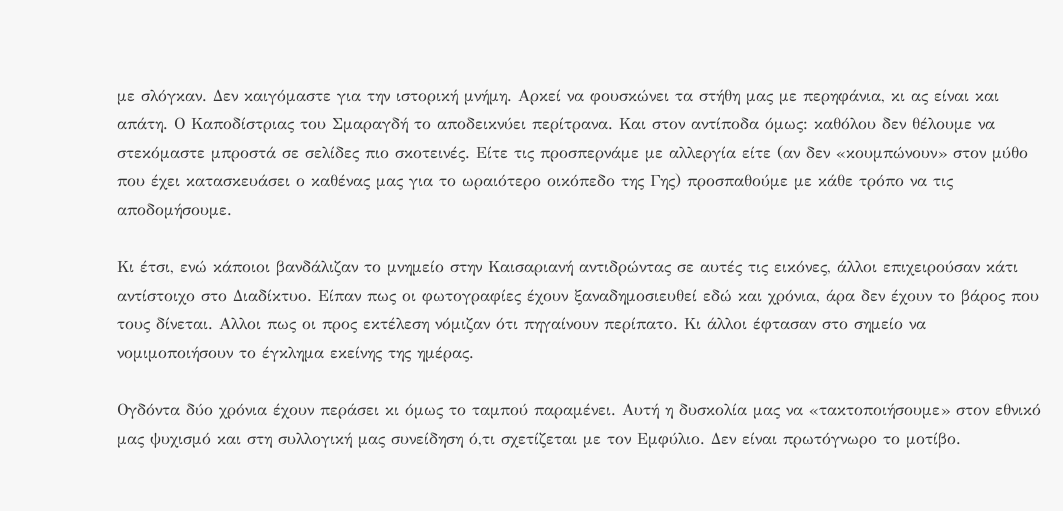με σλόγκαν. Δεν καιγόμαστε για την ιστορική μνήμη. Αρκεί να φουσκώνει τα στήθη μας με περηφάνια, κι ας είναι και απάτη. Ο Καποδίστριας του Σμαραγδή το αποδεικνύει περίτρανα. Και στον αντίποδα όμως: καθόλου δεν θέλουμε να στεκόμαστε μπροστά σε σελίδες πιο σκοτεινές. Είτε τις προσπερνάμε με αλλεργία είτε (αν δεν «κουμπώνουν» στον μύθο που έχει κατασκευάσει ο καθένας μας για το ωραιότερο οικόπεδο της Γης) προσπαθούμε με κάθε τρόπο να τις αποδομήσουμε.

Κι έτσι, ενώ κάποιοι βανδάλιζαν το μνημείο στην Καισαριανή αντιδρώντας σε αυτές τις εικόνες, άλλοι επιχειρούσαν κάτι αντίστοιχο στο Διαδίκτυο. Είπαν πως οι φωτογραφίες έχουν ξαναδημοσιευθεί εδώ και χρόνια, άρα δεν έχουν το βάρος που τους δίνεται. Αλλοι πως οι προς εκτέλεση νόμιζαν ότι πηγαίνουν περίπατο. Κι άλλοι έφτασαν στο σημείο να νομιμοποιήσουν το έγκλημα εκείνης της ημέρας.

Ογδόντα δύο χρόνια έχουν περάσει κι όμως το ταμπού παραμένει. Αυτή η δυσκολία μας να «τακτοποιήσουμε» στον εθνικό μας ψυχισμό και στη συλλογική μας συνείδηση ό,τι σχετίζεται με τον Εμφύλιο. Δεν είναι πρωτόγνωρο το μοτίβο.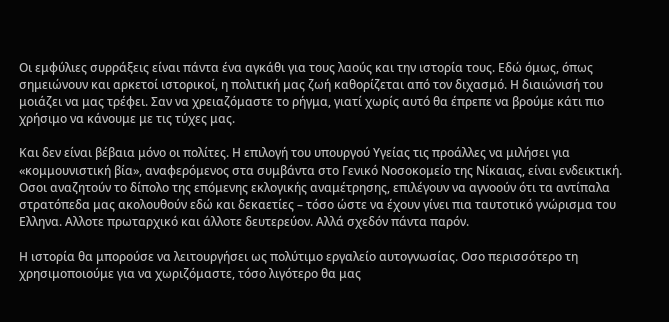Οι εμφύλιες συρράξεις είναι πάντα ένα αγκάθι για τους λαούς και την ιστορία τους. Εδώ όμως, όπως σημειώνουν και αρκετοί ιστορικοί, η πολιτική μας ζωή καθορίζεται από τον διχασμό. Η διαιώνισή του μοιάζει να μας τρέφει. Σαν να χρειαζόμαστε το ρήγμα, γιατί χωρίς αυτό θα έπρεπε να βρούμε κάτι πιο χρήσιμο να κάνουμε με τις τύχες μας.

Και δεν είναι βέβαια μόνο οι πολίτες. Η επιλογή του υπουργού Υγείας τις προάλλες να μιλήσει για «κομμουνιστική βία», αναφερόμενος στα συμβάντα στο Γενικό Νοσοκομείο της Νίκαιας, είναι ενδεικτική. Οσοι αναζητούν το δίπολο της επόμενης εκλογικής αναμέτρησης, επιλέγουν να αγνοούν ότι τα αντίπαλα στρατόπεδα μας ακολουθούν εδώ και δεκαετίες – τόσο ώστε να έχουν γίνει πια ταυτοτικό γνώρισμα του Ελληνα. Αλλοτε πρωταρχικό και άλλοτε δευτερεύον. Αλλά σχεδόν πάντα παρόν.

Η ιστορία θα μπορούσε να λειτουργήσει ως πολύτιμο εργαλείο αυτογνωσίας. Οσο περισσότερο τη χρησιμοποιούμε για να χωριζόμαστε, τόσο λιγότερο θα μας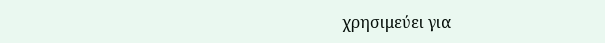χρησιμεύει για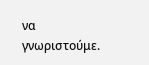να γνωριστούμε.